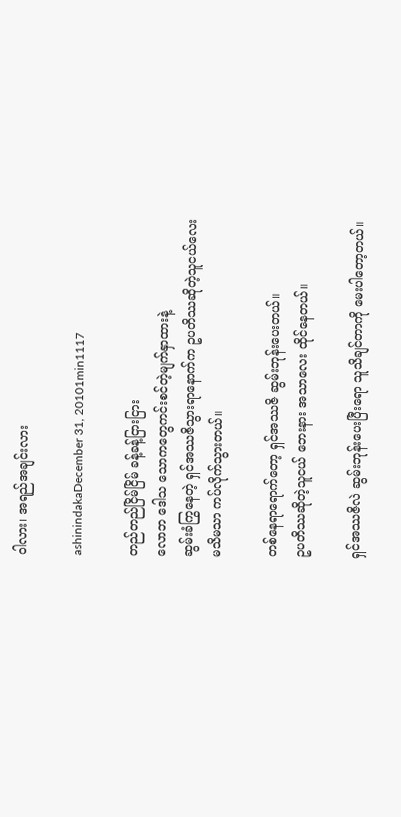ဝါလား၊ အရည်အချင်းလား

ashinindakaDecember 31, 20101min1117

တည်တည်ငြိမ်ငြိမ် ခန့်ခန့်ငြားငြား
လောဘ ဒေါသ သောကတွေကင်းစင်တဲ့မျက်နှာထားနဲ့
ဆွမ်းခံကြွနေတဲ့ ရှင်အဿဇိသွားရာနောက်က ဥပတိဿဆိုတဲ့သူငယ်လေး
မသိမသာ ကပ်လိုက်သွားတယ်။

တစ်နေရာရောက်တော့ ရှင်အဿဇိ ဆွမ်းဘုန်းပေးတယ်။
ဥပတိဿဆိုတဲ့သူငယ် ဘေးနား အသာလေး ထိုင်နေတယ်။

ရှင်အဿဇိလဲ ဆွမ်းဘုန်းပေးပြီးရော သူသိချင်တာကို မေးပါတော့တယ်။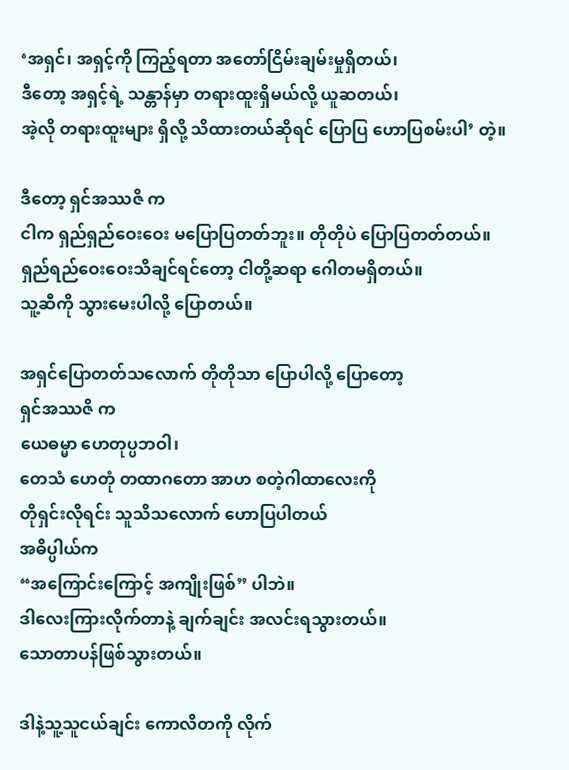‘အရှင်၊ အရှင့်ကို ကြည့်ရတာ အတော်ငြိမ်းချမ်းမှုရှိတယ်၊
ဒီတော့ အရှင့်ရဲ့ သန္တာန်မှာ တရားထူးရှိမယ်လို့ ယူဆတယ်၊
အဲ့လို တရားထူးများ ရှိလို့ သိထားတယ်ဆိုရင် ပြောပြ ဟောပြစမ်းပါ’ တဲ့။

ဒီတော့ ရှင်အဿဇိ က
ငါက ရှည်ရှည်ဝေးဝေး မပြောပြတတ်ဘူး။ တိုတိုပဲ ပြောပြတတ်တယ်။
ရှည်ရည်ဝေးဝေးသိချင်ရင်တော့ ငါတို့ဆရာ ဂေါတမရှိတယ်။
သူ့ဆီကို သွားမေးပါလို့ ပြောတယ်။

အရှင်ပြောတတ်သလောက် တိုတိုသာ ပြောပါလို့ ပြောတော့
ရှင်အဿဇိ က
ယေဓမ္မာ ဟေတုပ္ပဘဝါ၊
တေသံ ဟေတုံ တထာဂတော အာဟ စတဲ့ဂါထာလေးကို
တိုရှင်းလိုရင်း သူသိသလောက် ဟောပြပါတယ်
အဓိပ္ပါယ်က
“အကြောင်းကြောင့် အကျိုးဖြစ်” ပါဘဲ။
ဒါလေးကြားလိုက်တာနဲ့ ချက်ချင်း အလင်းရသွားတယ်။
သောတာပန်ဖြစ်သွားတယ်။

ဒါနဲ့သူ့သူငယ်ချင်း ကောလိတကို လိုက်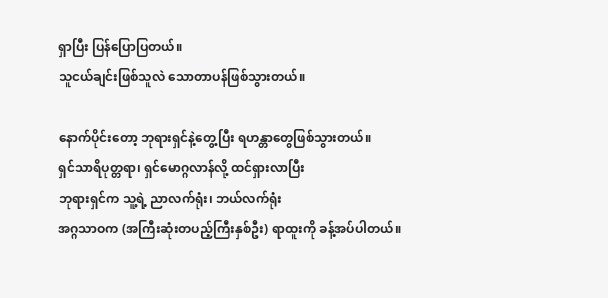ရှာပြီး ပြန်ပြောပြတယ်။
သူငယ်ချင်းဖြစ်သူလဲ သောတာပန်ဖြစ်သွားတယ်။

နောက်ပိုင်းတော့ ဘုရားရှင်နဲ့တွေ့ပြီး ရဟန္တာတွေဖြစ်သွားတယ်။
ရှင်သာရိပုတ္တရာ၊ ရှင်မောဂ္ဂလာန်လို့ ထင်ရှားလာပြီး
ဘုရားရှင်က သူ့ရဲ့ ညာလက်ရုံး၊ ဘယ်လက်ရုံး
အဂ္ဂသာဝက (အကြီးဆုံးတပည့်ကြီးနှစ်ဦး) ရာထူးကို ခန့်အပ်ပါတယ်။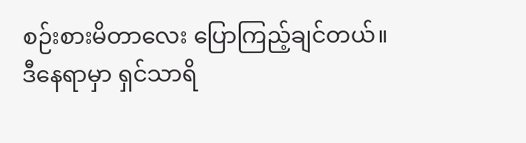စဉ်းစားမိတာလေး ပြောကြည့်ချင်တယ်။
ဒီနေရာမှာ ရှင်သာရိ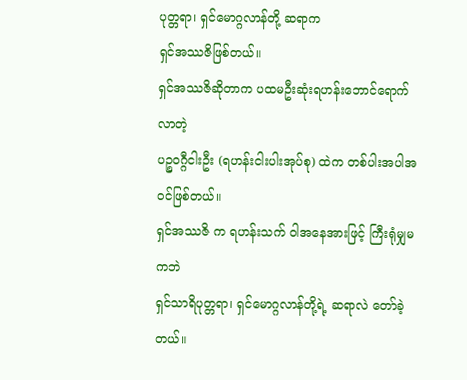ပုတ္တရာ၊ ရှင်မောဂ္ဂလာန်တို့ ဆရာက
ရှင်အဿဇိဖြစ်တယ်။
ရှင်အဿဇိဆိုတာက ပထမဦးဆုံးရဟန်းဘောင်ရောက်လာတဲ့
ပဉ္စဝဂ္ဂီငါးဦး (ရဟန်းငါးပါးအုပ်စု) ထဲက တစ်ပါးအပါအဝင်ဖြစ်တယ်။
ရှင်အဿဇိ က ရဟန်းသက် ဝါအနေအားဖြင့် ကြီးရုံမျှမကဘဲ
ရှင်သာရိပုတ္တရာ၊ ရှင်မောဂ္ဂလာန်တို့ရဲ့ ဆရာလဲ တော်ခဲ့တယ်။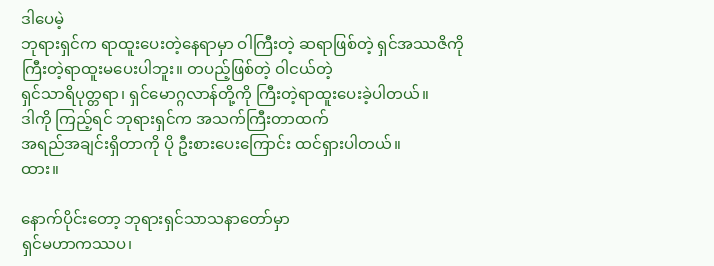ဒါပေမဲ့
ဘုရားရှင်က ရာထူးပေးတဲ့နေရာမှာ ဝါကြီးတဲ့ ဆရာဖြစ်တဲ့ ရှင်အဿဇိကို
ကြီးတဲ့ရာထူးမပေးပါဘူး။ တပည့်ဖြစ်တဲ့ ဝါငယ်တဲ့
ရှင်သာရိပုတ္တရာ၊ ရှင်မောဂ္ဂလာန်တို့ကို ကြီးတဲ့ရာထူးပေးခဲ့ပါတယ်။
ဒါကို ကြည့်ရင် ဘုရားရှင်က အသက်ကြီးတာထက်
အရည်အချင်းရှိတာကို ပို ဦးစားပေးကြောင်း ထင်ရှားပါတယ်။
ထား။

နောက်ပိုင်းတော့ ဘုရားရှင်သာသနာတော်မှာ
ရှင်မဟာကဿပ၊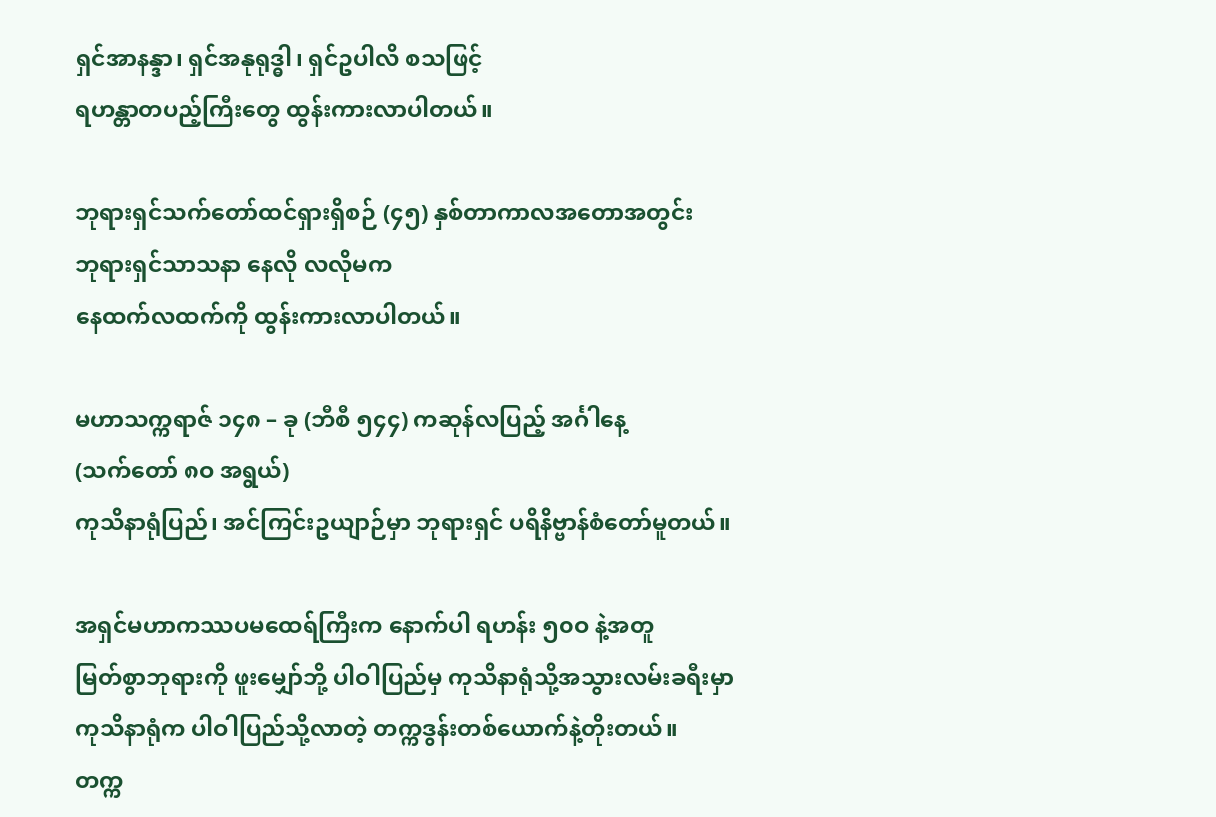ရှင်အာနန္ဒာ၊ ရှင်အနုရုဒ္ဓါ၊ ရှင်ဥပါလိ စသဖြင့်
ရဟန္တာတပည့်ကြီးတွေ ထွန်းကားလာပါတယ်။

ဘုရားရှင်သက်တော်ထင်ရှားရှိစဉ် (၄၅) နှစ်တာကာလအတောအတွင်း
ဘုရားရှင်သာသနာ နေလို လလိုမက
နေထက်လထက်ကို ထွန်းကားလာပါတယ်။

မဟာသက္ကရာဇ် ၁၄၈ – ခု (ဘီစီ ၅၄၄) ကဆုန်လပြည့် အင်္ဂါနေ့
(သက်တော် ၈ဝ အရွယ်)
ကုသိနာရုံပြည်၊ အင်ကြင်းဥယျာဉ်မှာ ဘုရားရှင် ပရိနိဗ္ဗာန်စံတော်မူတယ်။

အရှင်မဟာကဿပမထေရ်ကြီးက နောက်ပါ ရဟန်း ၅၀ဝ နဲ့အတူ
မြတ်စွာဘုရားကို ဖူးမျှော်ဘို့ ပါဝါပြည်မှ ကုသိနာရုံသို့အသွားလမ်းခရီးမှာ
ကုသိနာရုံက ပါဝါပြည်သို့လာတဲ့ တက္ကဒွန်းတစ်ယောက်နဲ့တိုးတယ်။
တက္က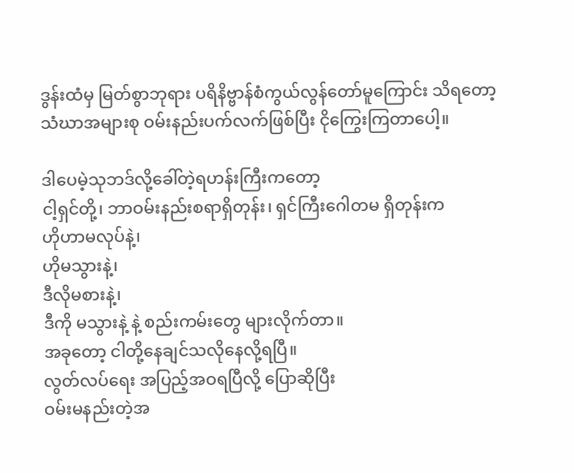ဒွန်းထံမှ မြတ်စွာဘုရား ပရိနိဗ္ဗာန်စံကွယ်လွန်တော်မူကြောင်း သိရတော့
သံဃာအများစု ဝမ်းနည်းပက်လက်ဖြစ်ပြီး ငိုကြွေးကြတာပေါ့။

ဒါပေမဲ့သုဘဒ်လို့ခေါ်တဲ့ရဟန်းကြီးကတော့
ငါ့ရှင်တို့၊ ဘာဝမ်းနည်းစရာရှိတုန်း၊ ရှင်ကြီးဂေါတမ ရှိတုန်းက
ဟိုဟာမလုပ်နဲ့၊
ဟိုမသွားနဲ့၊
ဒီလိုမစားနဲ့၊
ဒီကို မသွားနဲ့ နဲ့ စည်းကမ်းတွေ များလိုက်တာ။
အခုတော့ ငါတို့နေချင်သလိုနေလို့ရပြီ။
လွတ်လပ်ရေး အပြည့်အဝရပြီလို့ ပြောဆိုပြီး
ဝမ်းမနည်းတဲ့အ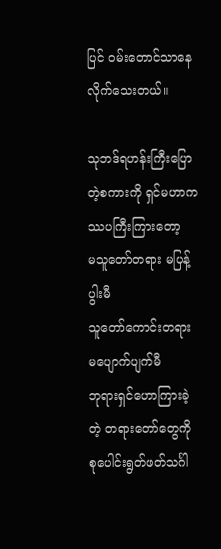ပြင် ဝမ်းတောင်သာနေလိုက်သေးတယ်။

သုဘဒ်ရဟန်းကြီးပြောတဲ့စကားကို ရှင်မဟာကဿပကြီးကြားတော့
မသူတော်တရား မပြန့်ပွါးမီ
သူတော်ကောင်းတရား မပျောက်ပျက်မီ
ဘုရားရှင်ဟောကြားခဲ့တဲ့ တရားတော်တွေကို
စုပေါင်းရွတ်ဖတ်သင်္ဂါ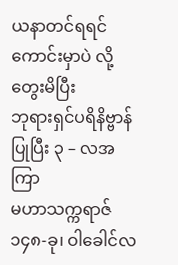ယနာတင်ရရင် ကောင်းမှာပဲ လို့
တွေးမိပြီး
ဘုရားရှင်ပရိနိဗ္ဗာန်ပြုပြီး ၃ – လအကြာ
မဟာသက္ကရာဇ် ၁၄၈-ခု၊ ဝါခေါင်လ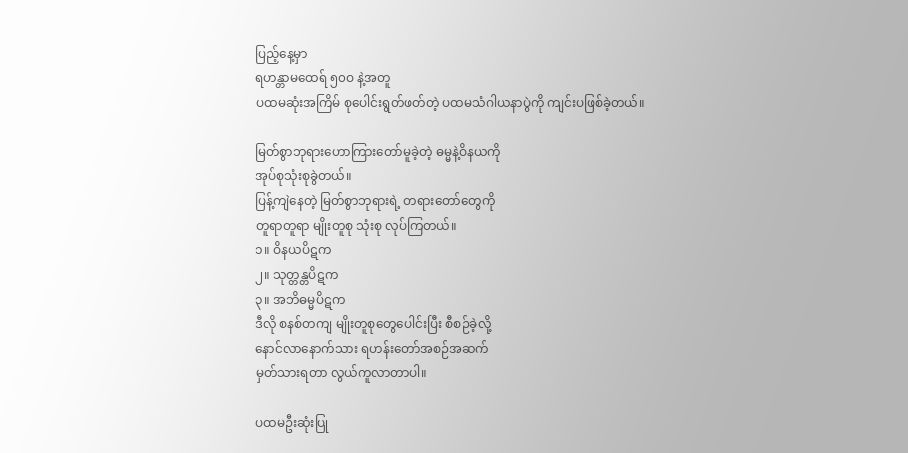ပြည့်နေ့မှာ
ရဟန္တာမထေရ် ၅၀ဝ နဲ့အတူ
ပထမဆုံးအကြိမ် စုပေါင်းရွတ်ဖတ်တဲ့ ပထမသံဂါယနာပွဲကို ကျင်းပဖြစ်ခဲ့တယ်။

မြတ်စွာဘုရားဟောကြားတော်မူခဲ့တဲ့ ဓမ္မနဲ့ဝိနယကို
အုပ်စုသုံးစုခွဲတယ်။
ပြန့်ကျဲနေတဲ့ မြတ်စွာဘုရားရဲ့ တရားတော်တွေကို
တူရာတူရာ မျိုးတူစု သုံးစု လုပ်ကြတယ်။
၁။ ဝိနယပိဋက
၂။ သုတ္တန္တပိဋက
၃။ အဘိဓမ္မပိဋက
ဒီလို စနစ်တကျ မျိုးတူစုတွေပေါင်းပြီး စီစဉ်ခဲ့လို့
နောင်လာနောက်သား ရဟန်းတော်အစဉ်အဆက်
မှတ်သားရတာ လွယ်ကူလာတာပါ။

ပထမဦးဆုံးပြု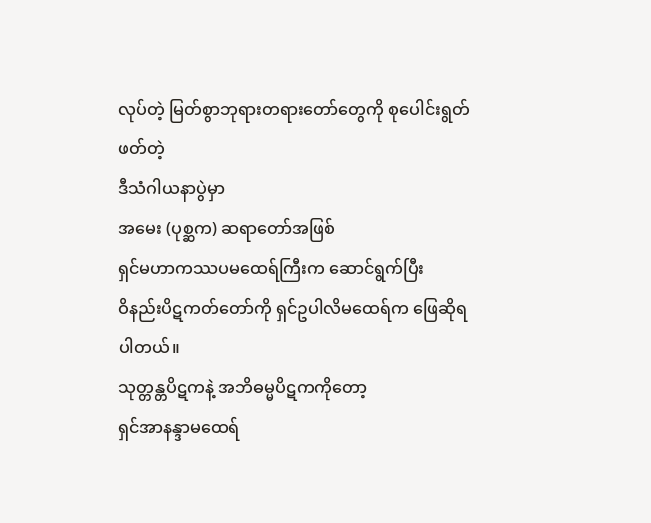လုပ်တဲ့ မြတ်စွာဘုရားတရားတော်တွေကို စုပေါင်းရွတ်ဖတ်တဲ့
ဒီသံဂါယနာပွဲမှာ
အမေး (ပုစ္ဆက) ဆရာတော်အဖြစ်
ရှင်မဟာကဿပမထေရ်ကြီးက ဆောင်ရွက်ပြီး
ဝိနည်းပိဋကတ်တော်ကို ရှင်ဥပါလိမထေရ်က ဖြေဆိုရပါတယ်။
သုတ္တန္တပိဋကနဲ့ အဘိဓမ္မပိဋကကိုတော့
ရှင်အာနန္ဒာမထေရ်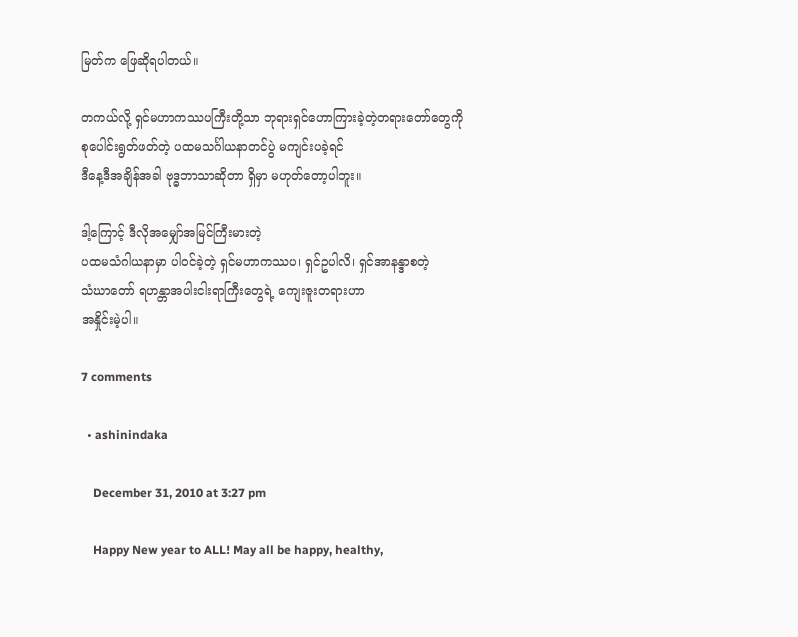မြတ်က ဖြေဆိုရပါတယ်။

တကယ်လို့ ရှင်မဟာကဿပကြီးတို့သာ ဘုရားရှင်ဟောကြားခဲ့တဲ့တရားတော်တွေကို
စုပေါင်းရွတ်ဖတ်တဲ့ ပထမသင်္ဂါယနာတင်ပွဲ မကျင်းပခဲ့ရင်
ဒီနေ့ဒီအချိန်အခါ ဗုဒ္ဓဘာသာဆိုတာ ရှိမှာ မဟုတ်တော့ပါဘူး။

ဒါ့ကြောင့် ဒီလိုအမျှော်အမြင်ကြီးမားတဲ့
ပထမသံဂါယနာမှာ ပါဝင်ခဲ့တဲ့ ရှင်မဟာကဿပ၊ ရှင်ဥပါလိ၊ ရှင်အာနန္ဒာစတဲ့
သံဃာတော် ရဟန္တာအပါးငါးရာကြီးတွေရဲ့ ကျေးဇူးတရားဟာ
အနှိုင်းမဲ့ပါ။

7 comments

  • ashinindaka

    December 31, 2010 at 3:27 pm

    Happy New year to ALL! May all be happy, healthy,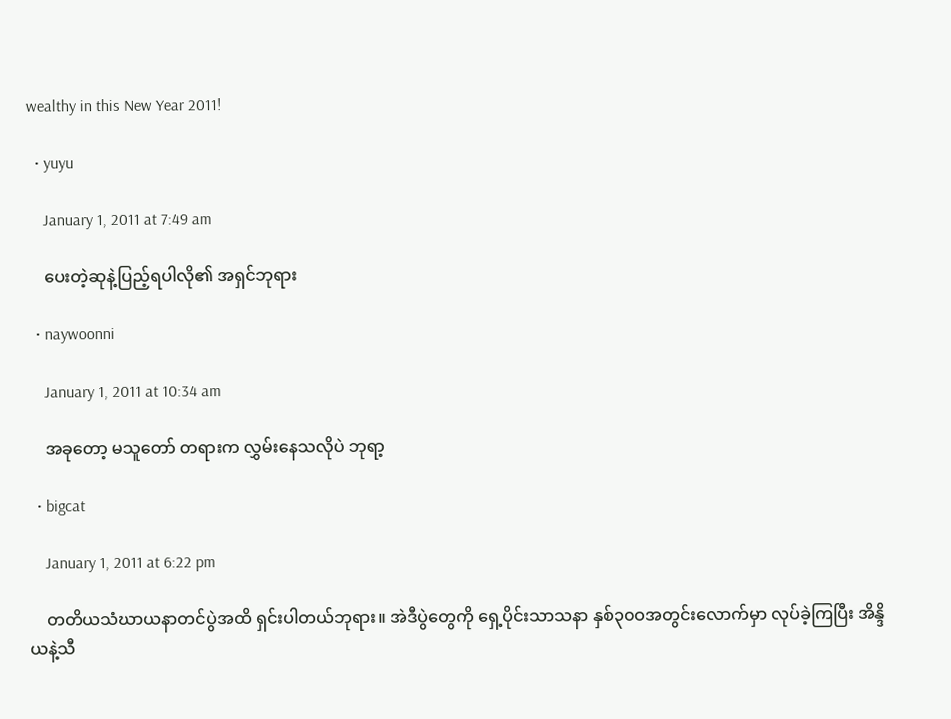wealthy in this New Year 2011!

  • yuyu

    January 1, 2011 at 7:49 am

    ပေးတဲ့ဆုနဲ့ပြည့်ရပါလို၏ အရှင်ဘုရား

  • naywoonni

    January 1, 2011 at 10:34 am

    အခုတော့ မသူတော် တရားက လွှမ်းနေသလိုပဲ ဘုရာ့

  • bigcat

    January 1, 2011 at 6:22 pm

    တတိယသံဃာယနာတင်ပွဲအထိ ရှင်းပါတယ်ဘုရား။ အဲဒီပွဲတွေကို ရှေ့ပိုင်းသာသနာ နှစ်၃၀ဝအတွင်းလောက်မှာ လုပ်ခဲ့ကြပြီး အိန္ဒိယနဲ့သီ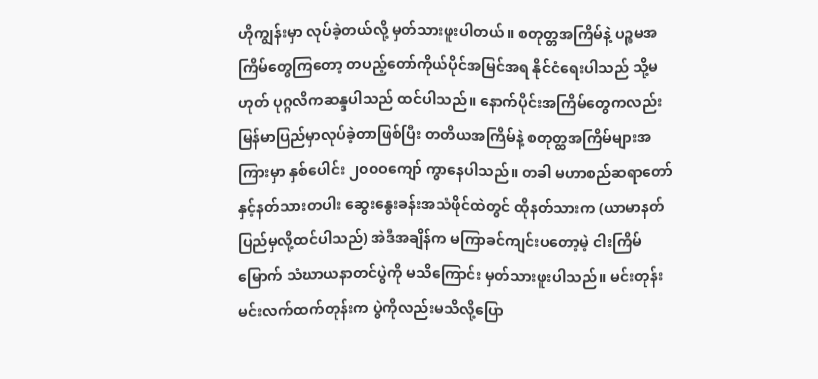ဟိုကျွန်းမှာ လုပ်ခဲ့တယ်လို့ မှတ်သားဖူးပါတယ်။ စတုတ္တအကြိမ်နဲ့ ပဉ္စမအကြိမ်တွေကြတော့ တပည့်တော်ကိုယ်ပိုင်အမြင်အရ နိုင်ငံရေးပါသည် သို့မဟုတ် ပုဂ္ဂလိကဆန္ဒပါသည် ထင်ပါသည်။ နောက်ပိုင်းအကြိမ်တွေကလည်း မြန်မာပြည်မှာလုပ်ခဲ့တာဖြစ်ပြီး တတိယအကြိမ်နဲ့ စတုတ္ထအကြိမ်များအကြားမှာ နှစ်ပေါင်း ၂၀၀ဝကျော် ကွာနေပါသည်။ တခါ မဟာစည်ဆရာတော်နှင့်နတ်သားတပါး ဆွေးနွေးခန်းအသံဖိုင်ထဲတွင် ထိုနတ်သားက (ယာမာနတ်ပြည်မှလို့ထင်ပါသည်) အဲဒီအချိန်က မကြာခင်ကျင်းပတော့မဲ့ ငါးကြိမ်မြောက် သံဃာယနာတင်ပွဲကို မသိကြောင်း မှတ်သားဖူးပါသည်။ မင်းတုန်းမင်းလက်ထက်တုန်းက ပွဲကိုလည်းမသိလို့ပြော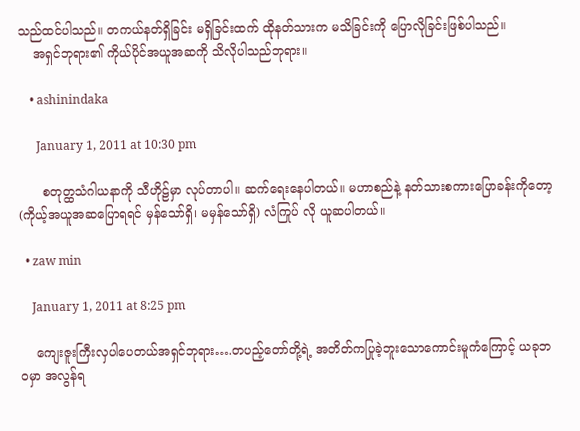သည်ထင်ပါသည်။ တကယ်နတ်ရှိခြင်း မရှိခြင်းထက် ထိုနတ်သားက မသိခြင်းကို ပြောလိုခြင်းဖြစ်ပါသည်။
    အရှင်ဘုရား၏ ကိုယ်ပိုင်အယူအဆကို သိလိုပါသည်ဘုရား။

    • ashinindaka

      January 1, 2011 at 10:30 pm

      စတုတ္ထသံဂါယနာကို သီဟိုဠ်မှာ လုပ်တာပါ။ ဆက်ရေးနေပါတယ်။ မဟာစည်နဲ့ နတ်သားစကားပြောခန်းကိုတော့ (ကိုယ့်အယူအဆပြောရရင် မှန်သော်ရှိ၊ မမှန်သော်ရှိ) လံကြုပ် လို ယူဆပါတယ်။

  • zaw min

    January 1, 2011 at 8:25 pm

    ကျေးဇူးကြီးလှပါပေတယ်အရှင်ဘုရား….တပည့်တော်တို့ရဲ့ အတိတ်ကပြုခဲ့ဘူးသောကောင်းမူကံကြောင့် ယခုဘဝမှာ အလွန်ရ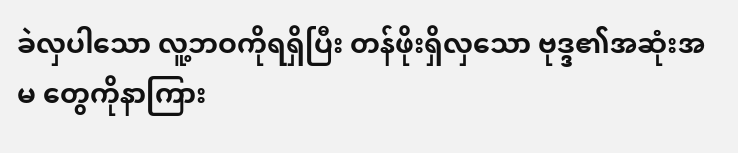ခဲလှပါသော လူ့ဘဝကိုရရှိပြီး တန်ဖိုးရှိလှသော ဗုဒ္ဒ၏အဆုံးအမ တွေကိုနာကြား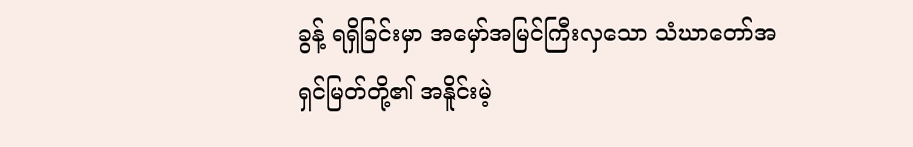ခွန့် ရရှိခြင်းမှာ အမှော်အမြင်ကြီးလှသော သံဃာတော်အရှင်မြတ်တို့၏ အနိူင်းမဲ့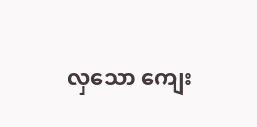လှသော ကျေး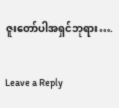ဇူးတော်ပါအရှင်ဘုရား….

Leave a Reply